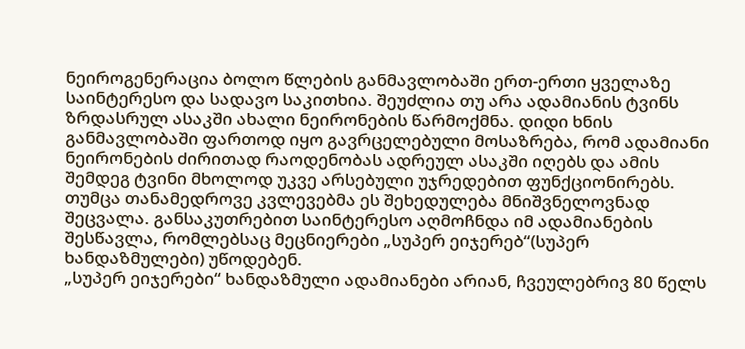ნეიროგენერაცია ბოლო წლების განმავლობაში ერთ-ერთი ყველაზე საინტერესო და სადავო საკითხია. შეუძლია თუ არა ადამიანის ტვინს ზრდასრულ ასაკში ახალი ნეირონების წარმოქმნა. დიდი ხნის განმავლობაში ფართოდ იყო გავრცელებული მოსაზრება, რომ ადამიანი ნეირონების ძირითად რაოდენობას ადრეულ ასაკში იღებს და ამის შემდეგ ტვინი მხოლოდ უკვე არსებული უჯრედებით ფუნქციონირებს. თუმცა თანამედროვე კვლევებმა ეს შეხედულება მნიშვნელოვნად შეცვალა. განსაკუთრებით საინტერესო აღმოჩნდა იმ ადამიანების შესწავლა, რომლებსაც მეცნიერები „სუპერ ეიჯერებ“(სუპერ ხანდაზმულები) უწოდებენ.
„სუპერ ეიჯერები“ ხანდაზმული ადამიანები არიან, ჩვეულებრივ 80 წელს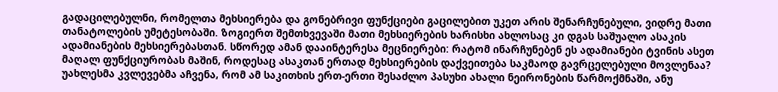გადაცილებულნი, რომელთა მეხსიერება და გონებრივი ფუნქციები გაცილებით უკეთ არის შენარჩუნებული, ვიდრე მათი თანატოლების უმეტესობაში. ზოგიერთ შემთხვევაში მათი მეხსიერების ხარისხი ახლოსაც კი დგას საშუალო ასაკის ადამიანების მეხსიერებასთან. სწორედ ამან დააინტერესა მეცნიერები: რატომ ინარჩუნებენ ეს ადამიანები ტვინის ასეთ მაღალ ფუნქციურობას მაშინ, როდესაც ასაკთან ერთად მეხსიერების დაქვეითება საკმაოდ გავრცელებული მოვლენაა?
უახლესმა კვლევებმა აჩვენა, რომ ამ საკითხის ერთ-ერთი შესაძლო პასუხი ახალი ნეირონების წარმოქმნაში, ანუ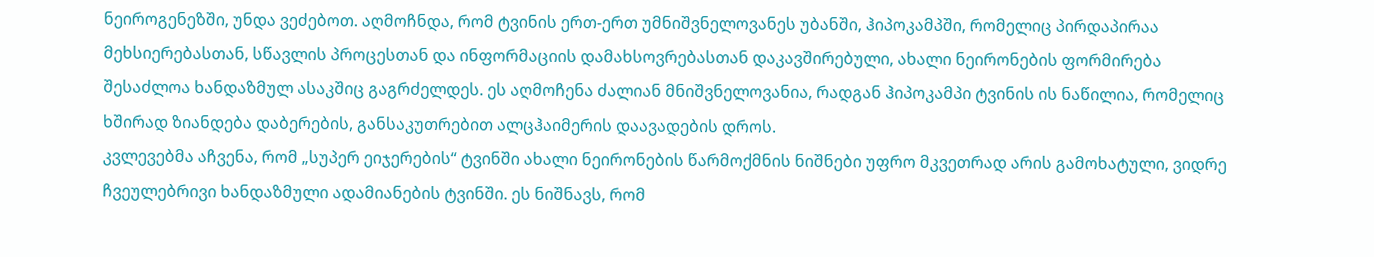ნეიროგენეზში, უნდა ვეძებოთ. აღმოჩნდა, რომ ტვინის ერთ-ერთ უმნიშვნელოვანეს უბანში, ჰიპოკამპში, რომელიც პირდაპირაა მეხსიერებასთან, სწავლის პროცესთან და ინფორმაციის დამახსოვრებასთან დაკავშირებული, ახალი ნეირონების ფორმირება შესაძლოა ხანდაზმულ ასაკშიც გაგრძელდეს. ეს აღმოჩენა ძალიან მნიშვნელოვანია, რადგან ჰიპოკამპი ტვინის ის ნაწილია, რომელიც ხშირად ზიანდება დაბერების, განსაკუთრებით ალცჰაიმერის დაავადების დროს.
კვლევებმა აჩვენა, რომ „სუპერ ეიჯერების“ ტვინში ახალი ნეირონების წარმოქმნის ნიშნები უფრო მკვეთრად არის გამოხატული, ვიდრე ჩვეულებრივი ხანდაზმული ადამიანების ტვინში. ეს ნიშნავს, რომ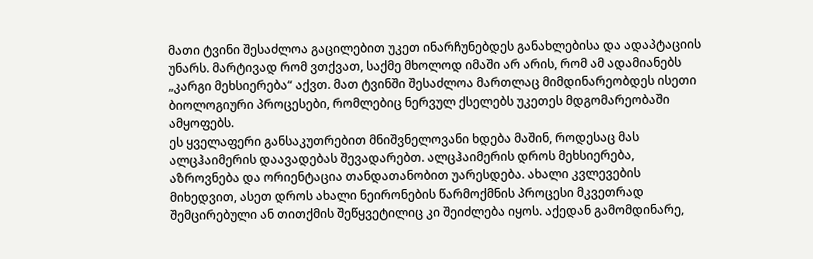მათი ტვინი შესაძლოა გაცილებით უკეთ ინარჩუნებდეს განახლებისა და ადაპტაციის უნარს. მარტივად რომ ვთქვათ, საქმე მხოლოდ იმაში არ არის, რომ ამ ადამიანებს „კარგი მეხსიერება“ აქვთ. მათ ტვინში შესაძლოა მართლაც მიმდინარეობდეს ისეთი ბიოლოგიური პროცესები, რომლებიც ნერვულ ქსელებს უკეთეს მდგომარეობაში ამყოფებს.
ეს ყველაფერი განსაკუთრებით მნიშვნელოვანი ხდება მაშინ, როდესაც მას ალცჰაიმერის დაავადებას შევადარებთ. ალცჰაიმერის დროს მეხსიერება, აზროვნება და ორიენტაცია თანდათანობით უარესდება. ახალი კვლევების მიხედვით, ასეთ დროს ახალი ნეირონების წარმოქმნის პროცესი მკვეთრად შემცირებული ან თითქმის შეწყვეტილიც კი შეიძლება იყოს. აქედან გამომდინარე,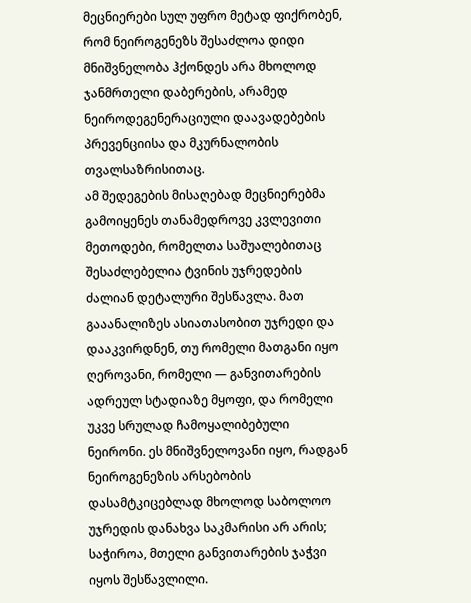მეცნიერები სულ უფრო მეტად ფიქრობენ, რომ ნეიროგენეზს შესაძლოა დიდი მნიშვნელობა ჰქონდეს არა მხოლოდ ჯანმრთელი დაბერების, არამედ ნეიროდეგენერაციული დაავადებების პრევენციისა და მკურნალობის თვალსაზრისითაც.
ამ შედეგების მისაღებად მეცნიერებმა გამოიყენეს თანამედროვე კვლევითი მეთოდები, რომელთა საშუალებითაც შესაძლებელია ტვინის უჯრედების ძალიან დეტალური შესწავლა. მათ გააანალიზეს ასიათასობით უჯრედი და დააკვირდნენ, თუ რომელი მათგანი იყო ღეროვანი, რომელი — განვითარების ადრეულ სტადიაზე მყოფი, და რომელი უკვე სრულად ჩამოყალიბებული ნეირონი. ეს მნიშვნელოვანი იყო, რადგან ნეიროგენეზის არსებობის დასამტკიცებლად მხოლოდ საბოლოო უჯრედის დანახვა საკმარისი არ არის; საჭიროა, მთელი განვითარების ჯაჭვი იყოს შესწავლილი.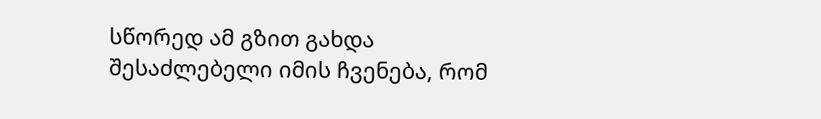სწორედ ამ გზით გახდა შესაძლებელი იმის ჩვენება, რომ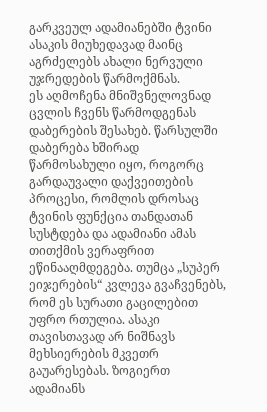გარკვეულ ადამიანებში ტვინი ასაკის მიუხედავად მაინც აგრძელებს ახალი ნერვული უჯრედების წარმოქმნას.
ეს აღმოჩენა მნიშვნელოვნად ცვლის ჩვენს წარმოდგენას დაბერების შესახებ. წარსულში დაბერება ხშირად წარმოსახული იყო, როგორც გარდაუვალი დაქვეითების პროცესი, რომლის დროსაც ტვინის ფუნქცია თანდათან სუსტდება და ადამიანი ამას თითქმის ვერაფრით ეწინააღმდეგება. თუმცა „სუპერ ეიჯერების“ კვლევა გვაჩვენებს, რომ ეს სურათი გაცილებით უფრო რთულია. ასაკი თავისთავად არ ნიშნავს მეხსიერების მკვეთრ გაუარესებას. ზოგიერთ ადამიანს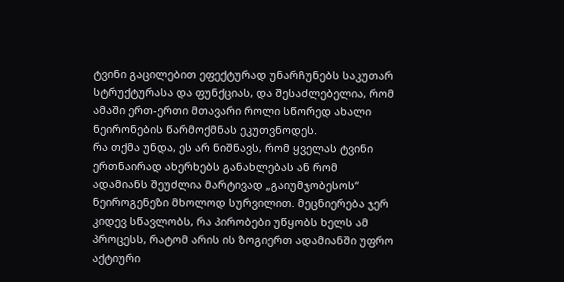ტვინი გაცილებით ეფექტურად უნარჩუნებს საკუთარ სტრუქტურასა და ფუნქციას, და შესაძლებელია, რომ ამაში ერთ-ერთი მთავარი როლი სწორედ ახალი ნეირონების წარმოქმნას ეკუთვნოდეს.
რა თქმა უნდა, ეს არ ნიშნავს, რომ ყველას ტვინი ერთნაირად ახერხებს განახლებას ან რომ ადამიანს შეუძლია მარტივად „გაიუმჯობესოს“ ნეიროგენეზი მხოლოდ სურვილით. მეცნიერება ჯერ კიდევ სწავლობს, რა პირობები უწყობს ხელს ამ პროცესს, რატომ არის ის ზოგიერთ ადამიანში უფრო აქტიური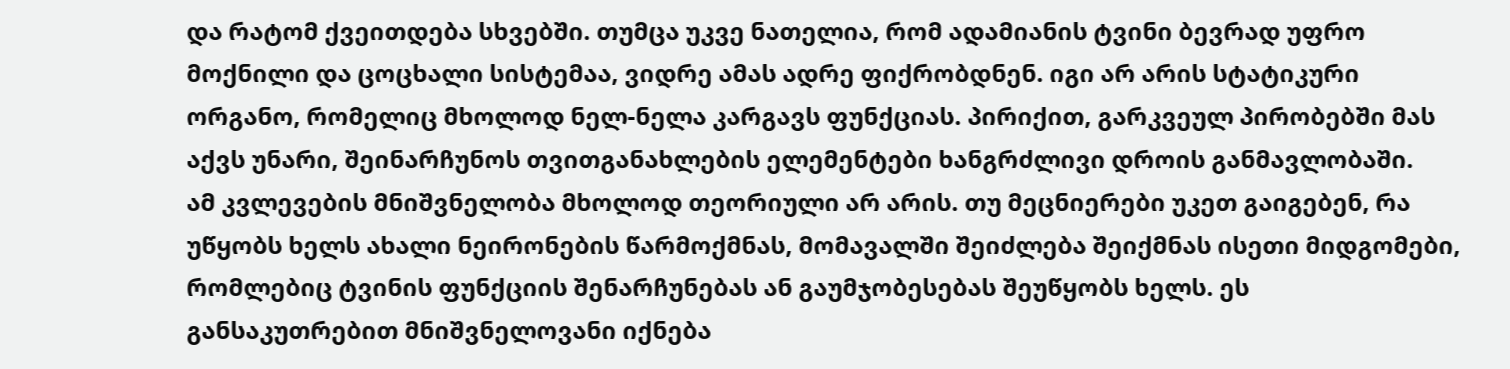და რატომ ქვეითდება სხვებში. თუმცა უკვე ნათელია, რომ ადამიანის ტვინი ბევრად უფრო მოქნილი და ცოცხალი სისტემაა, ვიდრე ამას ადრე ფიქრობდნენ. იგი არ არის სტატიკური ორგანო, რომელიც მხოლოდ ნელ-ნელა კარგავს ფუნქციას. პირიქით, გარკვეულ პირობებში მას აქვს უნარი, შეინარჩუნოს თვითგანახლების ელემენტები ხანგრძლივი დროის განმავლობაში.
ამ კვლევების მნიშვნელობა მხოლოდ თეორიული არ არის. თუ მეცნიერები უკეთ გაიგებენ, რა უწყობს ხელს ახალი ნეირონების წარმოქმნას, მომავალში შეიძლება შეიქმნას ისეთი მიდგომები, რომლებიც ტვინის ფუნქციის შენარჩუნებას ან გაუმჯობესებას შეუწყობს ხელს. ეს განსაკუთრებით მნიშვნელოვანი იქნება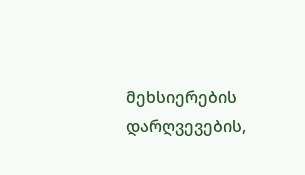მეხსიერების დარღვევების,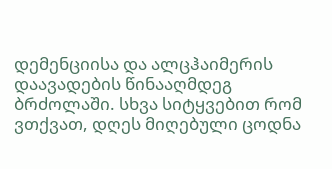დემენციისა და ალცჰაიმერის დაავადების წინააღმდეგ ბრძოლაში. სხვა სიტყვებით რომ ვთქვათ, დღეს მიღებული ცოდნა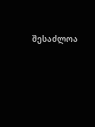შესაძლოა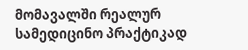მომავალში რეალურ სამედიცინო პრაქტიკად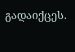გადაიქცეს.